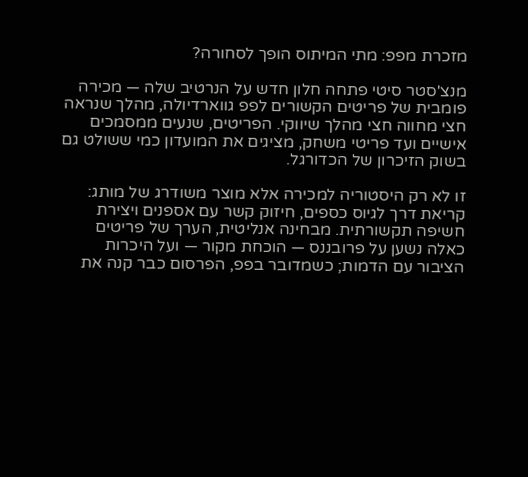מזכרת מפפ: מתי המיתוס הופך לסחורה?

מנצ'סטר סיטי פתחה חלון חדש על הנרטיב שלה — מכירה פומבית של פריטים הקשורים לפפ גווארדיולה, מהלך שנראה חצי מחווה חצי מהלך שיווקי. הפריטים, שנעים ממסמכים אישיים ועד פריטי משחק, מציגים את המועדון כמי ששולט גם בשוק הזיכרון של הכדורגל.

זו לא רק היסטוריה למכירה אלא מוצר משודרג של מותג: קריאת דרך לגיוס כספים, חיזוק קשר עם אספנים ויצירת חשיפה תקשורתית. מבחינה אנליטית, הערך של פריטים כאלה נשען על פרובננס — הוכחת מקור — ועל היכרות הציבור עם הדמות; כשמדובר בפפ, הפרסום כבר קנה את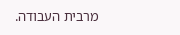מרבית העבודה.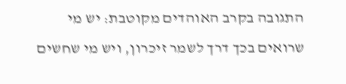התגובה בקרב האוהדים מקוטבת: יש מי שרואים בכך דרך לשמר זיכרון, ויש מי שחשים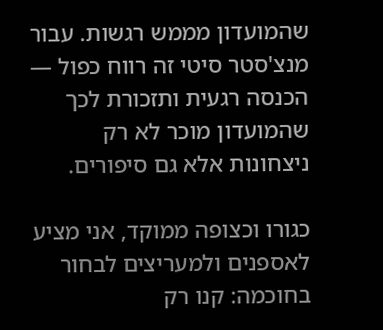שהמועדון מממש רגשות. עבור מנצ'סטר סיטי זה רווח כפול — הכנסה רגעית ותזכורת לכך שהמועדון מוכר לא רק ניצחונות אלא גם סיפורים.

כגורו וכצופה ממוקד, אני מציע לאספנים ולמעריצים לבחור בחוכמה: קנו רק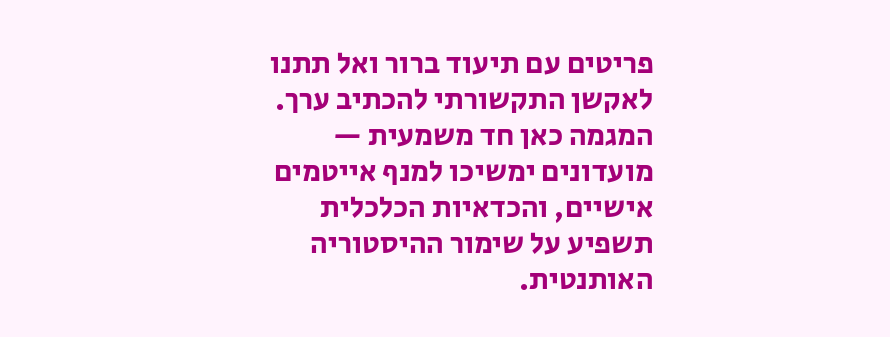פריטים עם תיעוד ברור ואל תתנו לאקשן התקשורתי להכתיב ערך. המגמה כאן חד משמעית — מועדונים ימשיכו למנף אייטמים אישיים, והכדאיות הכלכלית תשפיע על שימור ההיסטוריה האותנטית.